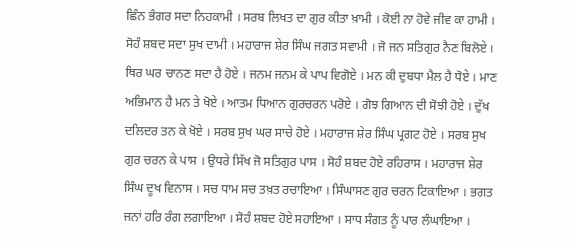ਛਿੰਨ ਭੰਗਰ ਸਦਾ ਨਿਹਕਾਮੀ । ਸਰਬ ਲਿਖਤ ਦਾ ਗੁਰ ਕੀਤਾ ਖ਼ਾਮੀ । ਕੋਈ ਨਾ ਹੋਵੇ ਜੀਵ ਕਾ ਹਾਮੀ । ਸੋਹੰ ਸ਼ਬਦ ਸਦਾ ਸੁਖ ਦਾਮੀ । ਮਹਾਰਾਜ ਸ਼ੇਰ ਸਿੰਘ ਜਗਤ ਸਵਾਮੀ । ਜੋ ਜਨ ਸਤਿਗੁਰ ਨੈਣ ਬਿਲੋਏ । ਥਿਰ ਘਰ ਚਾਨਣ ਸਦਾ ਹੈ ਹੋਏ । ਜਨਮ ਜਨਮ ਕੇ ਪਾਪ ਵਿਗੋਏ । ਮਨ ਕੀ ਦੁਬਧਾ ਮੈਲ ਹੈ ਧੋਏ । ਮਾਣ ਅਭਿਮਾਨ ਹੈ ਮਨ ਤੇ ਖੋਏ । ਆਤਮ ਧਿਆਨ ਗੁਰਚਰਨ ਪਰੋਏ । ਗੋਝ ਗਿਆਨ ਦੀ ਸੋਝੀ ਹੋਏ । ਦੁੱਖ ਦਲਿਦਰ ਤਨ ਕੇ ਖੋਏ । ਸਰਬ ਸੁਖ ਘਰ ਸਾਚੇ ਹੋਏ । ਮਹਾਰਾਜ ਸ਼ੇਰ ਸਿੰਘ ਪ੍ਰਗਟ ਹੋਏ । ਸਰਬ ਸੁਖ ਗੁਰ ਚਰਨ ਕੇ ਪਾਸ । ਉਧਰੇ ਸਿੱਖ ਜੋ ਸਤਿਗੁਰ ਪਾਸ । ਸੋਹੰ ਸ਼ਬਦ ਹੋਏ ਰਹਿਰਾਸ । ਮਹਾਰਾਜ ਸ਼ੇਰ ਸਿੰਘ ਦੂਖ ਵਿਨਾਸ । ਸਚ ਧਾਮ ਸਚ ਤਖ਼ਤ ਰਚਾਇਆ । ਸਿੰਘਾਸਣ ਗੁਰ ਚਰਨ ਟਿਕਾਇਆ । ਭਗਤ ਜਨਾਂ ਹਰਿ ਰੰਗ ਲਗਾਇਆ । ਸੋਹੰ ਸ਼ਬਦ ਹੋਏ ਸਹਾਇਆ । ਸਾਧ ਸੰਗਤ ਨੂੰ ਪਾਰ ਲੰਘਾਇਆ ।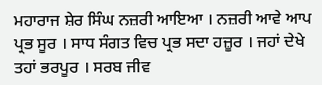ਮਹਾਰਾਜ ਸ਼ੇਰ ਸਿੰਘ ਨਜ਼ਰੀ ਆਇਆ । ਨਜ਼ਰੀ ਆਵੇ ਆਪ ਪ੍ਰਭ ਸੂਰ । ਸਾਧ ਸੰਗਤ ਵਿਚ ਪ੍ਰਭ ਸਦਾ ਹਜ਼ੂਰ । ਜਹਾਂ ਦੇਖੇ ਤਹਾਂ ਭਰਪੂਰ । ਸਰਬ ਜੀਵ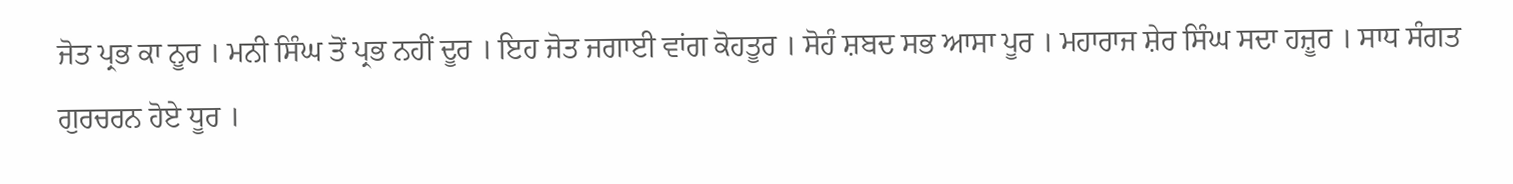ਜੋਤ ਪ੍ਰਭ ਕਾ ਨੂਰ । ਮਨੀ ਸਿੰਘ ਤੋਂ ਪ੍ਰਭ ਨਹੀਂ ਦੂਰ । ਇਹ ਜੋਤ ਜਗਾਈ ਵਾਂਗ ਕੋਹਤੂਰ । ਸੋਹੰ ਸ਼ਬਦ ਸਭ ਆਸਾ ਪੂਰ । ਮਹਾਰਾਜ ਸ਼ੇਰ ਸਿੰਘ ਸਦਾ ਹਜ਼ੂਰ । ਸਾਧ ਸੰਗਤ ਗੁਰਚਰਨ ਹੋਏ ਧੂਰ ।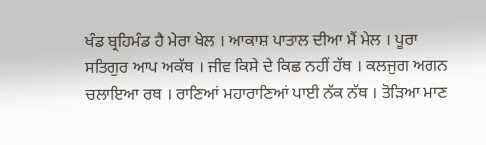ਖੰਡ ਬ੍ਰਹਿਮੰਡ ਹੈ ਮੇਰਾ ਖੇਲ । ਆਕਾਸ਼ ਪਾਤਾਲ ਦੀਆ ਮੈਂ ਮੇਲ । ਪੂਰਾ ਸਤਿਗੁਰ ਆਪ ਅਕੱਥ । ਜੀਵ ਕਿਸੇ ਦੇ ਕਿਛ ਨਹੀਂ ਹੱਥ । ਕਲਜੁਗ ਅਗਨ ਚਲਾਇਆ ਰਥ । ਰਾਣਿਆਂ ਮਹਾਰਾਣਿਆਂ ਪਾਈ ਨੱਕ ਨੱਥ । ਤੋੜਿਆ ਮਾਣ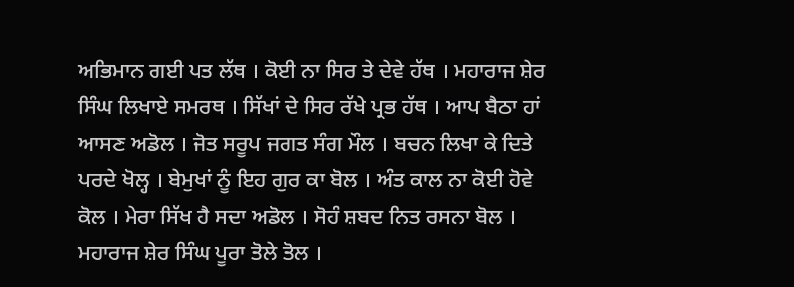ਅਭਿਮਾਨ ਗਈ ਪਤ ਲੱਥ । ਕੋਈ ਨਾ ਸਿਰ ਤੇ ਦੇਵੇ ਹੱਥ । ਮਹਾਰਾਜ ਸ਼ੇਰ ਸਿੰਘ ਲਿਖਾਏ ਸਮਰਥ । ਸਿੱਖਾਂ ਦੇ ਸਿਰ ਰੱਖੇ ਪ੍ਰਭ ਹੱਥ । ਆਪ ਬੈਠਾ ਹਾਂ ਆਸਣ ਅਡੋਲ । ਜੋਤ ਸਰੂਪ ਜਗਤ ਸੰਗ ਮੌਲ । ਬਚਨ ਲਿਖਾ ਕੇ ਦਿਤੇ ਪਰਦੇ ਖੋਲ੍ਹ । ਬੇਮੁਖਾਂ ਨੂੰ ਇਹ ਗੁਰ ਕਾ ਬੋਲ । ਅੰਤ ਕਾਲ ਨਾ ਕੋਈ ਹੋਵੇ ਕੋਲ । ਮੇਰਾ ਸਿੱਖ ਹੈ ਸਦਾ ਅਡੋਲ । ਸੋਹੰ ਸ਼ਬਦ ਨਿਤ ਰਸਨਾ ਬੋਲ । ਮਹਾਰਾਜ ਸ਼ੇਰ ਸਿੰਘ ਪੂਰਾ ਤੋਲੇ ਤੋਲ ।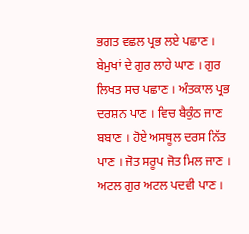ਭਗਤ ਵਛਲ ਪ੍ਰਭ ਲਏ ਪਛਾਣ । ਬੇਮੁਖਾਂ ਦੇ ਗੁਰ ਲਾਹੇ ਘਾਣ । ਗੁਰ ਲਿਖਤ ਸਚ ਪਛਾਣ । ਅੰਤਕਾਲ ਪ੍ਰਭ ਦਰਸ਼ਨ ਪਾਣ । ਵਿਚ ਬੈਕੁੰਠ ਜਾਣ ਬਬਾਣ । ਹੋਏ ਅਸਥੂਲ ਦਰਸ ਨਿੱਤ ਪਾਣ । ਜੋਤ ਸਰੂਪ ਜੋਤ ਮਿਲ ਜਾਣ । ਅਟਲ ਗੁਰ ਅਟਲ ਪਦਵੀ ਪਾਣ ।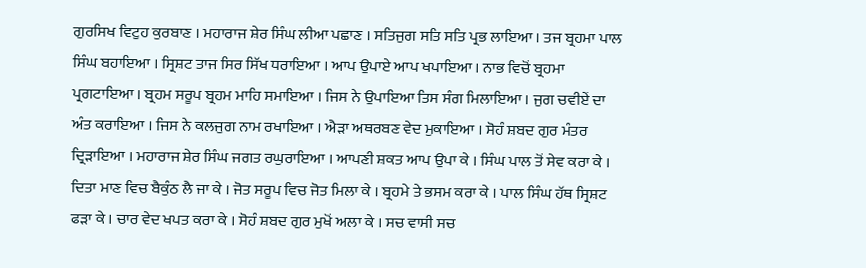ਗੁਰਸਿਖ ਵਿਟੁਹ ਕੁਰਬਾਣ । ਮਹਾਰਾਜ ਸ਼ੇਰ ਸਿੰਘ ਲੀਆ ਪਛਾਣ । ਸਤਿਜੁਗ ਸਤਿ ਸਤਿ ਪ੍ਰਭ ਲਾਇਆ । ਤਜ ਬ੍ਰਹਮਾ ਪਾਲ ਸਿੰਘ ਬਹਾਇਆ । ਸ੍ਰਿਸ਼ਟ ਤਾਜ ਸਿਰ ਸਿੱਖ ਧਰਾਇਆ । ਆਪ ਉਪਾਏ ਆਪ ਖਪਾਇਆ । ਨਾਭ ਵਿਚੋਂ ਬ੍ਰਹਮਾ ਪ੍ਰਗਟਾਇਆ । ਬ੍ਰਹਮ ਸਰੂਪ ਬ੍ਰਹਮ ਮਾਹਿ ਸਮਾਇਆ । ਜਿਸ ਨੇ ਉਪਾਇਆ ਤਿਸ ਸੰਗ ਮਿਲਾਇਆ । ਜੁਗ ਚਵੀਏਂ ਦਾ ਅੰਤ ਕਰਾਇਆ । ਜਿਸ ਨੇ ਕਲਜੁਗ ਨਾਮ ਰਖਾਇਆ । ਐੜਾ ਅਥਰਬਣ ਵੇਦ ਮੁਕਾਇਆ । ਸੋਹੰ ਸ਼ਬਦ ਗੁਰ ਮੰਤਰ ਦ੍ਰਿੜਾਇਆ । ਮਹਾਰਾਜ ਸ਼ੇਰ ਸਿੰਘ ਜਗਤ ਰਘੁਰਾਇਆ । ਆਪਣੀ ਸ਼ਕਤ ਆਪ ਉਪਾ ਕੇ । ਸਿੰਘ ਪਾਲ ਤੋਂ ਸੇਵ ਕਰਾ ਕੇ । ਦਿਤਾ ਮਾਣ ਵਿਚ ਬੈਕੁੰਠ ਲੈ ਜਾ ਕੇ । ਜੋਤ ਸਰੂਪ ਵਿਚ ਜੋਤ ਮਿਲਾ ਕੇ । ਬ੍ਰਹਮੇ ਤੇ ਭਸਮ ਕਰਾ ਕੇ । ਪਾਲ ਸਿੰਘ ਹੱਥ ਸ੍ਰਿਸ਼ਟ ਫੜਾ ਕੇ । ਚਾਰ ਵੇਦ ਖਪਤ ਕਰਾ ਕੇ । ਸੋਹੰ ਸ਼ਬਦ ਗੁਰ ਮੁਖੋਂ ਅਲਾ ਕੇ । ਸਚ ਵਾਸੀ ਸਚ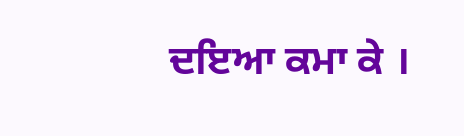ਦਇਆ ਕਮਾ ਕੇ ।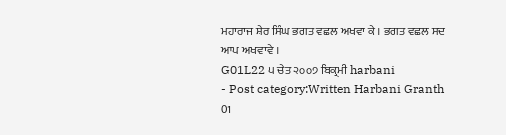ਮਹਾਰਾਜ ਸ਼ੇਰ ਸਿੰਘ ਭਗਤ ਵਛਲ ਅਖਵਾ ਕੇ । ਭਗਤ ਵਛਲ ਸਦ ਆਪ ਅਖਵਾਵੇ ।
G01L22 ੫ ਚੇਤ ੨੦੦੭ ਬਿਕ੍ਰਮੀ harbani
- Post category:Written Harbani Granth 01